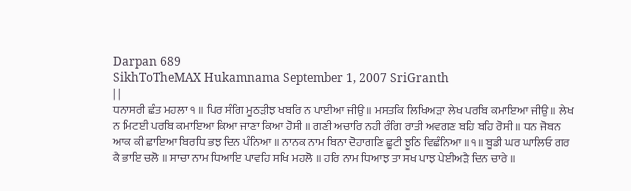Darpan 689
SikhToTheMAX Hukamnama September 1, 2007 SriGranth
| |
ਧਨਾਸਰੀ ਛੰਤ ਮਹਲਾ ੧ ॥ ਪਿਰ ਸੰਗਿ ਮੂਠੜੀਝ ਖਬਰਿ ਨ ਪਾਈਆ ਜੀਉ ॥ ਮਸਤਕਿ ਲਿਖਿਅੜਾ ਲੇਖ ਪਰਬਿ ਕਮਾਇਆ ਜੀਉ ॥ ਲੇਖ ਨ ਮਿਟਈ ਪਰਬਿ ਕਮਾਇਆ ਕਿਆ ਜਾਣਾ ਕਿਆ ਹੋਸੀ ॥ ਗਣੀ ਅਚਾਰਿ ਨਹੀ ਰੰਗਿ ਰਾਤੀ ਅਵਗਣ ਬਹਿ ਬਹਿ ਰੋਸੀ ॥ ਧਨ ਜੋਬਨ ਆਕ ਕੀ ਛਾਇਆ ਬਿਰਧਿ ਭਝ ਦਿਨ ਪੰਨਿਆ ॥ ਨਾਨਕ ਨਾਮ ਬਿਨਾ ਦੋਹਾਗਣਿ ਛੂਟੀ ਝੂਠਿ ਵਿਛੰਨਿਆ ॥੧॥ ਬੂਡੀ ਘਰ ਘਾਲਿਓ ਗਰ ਕੈ ਭਾਇ ਚਲੋ ॥ ਸਾਚਾ ਨਾਮ ਧਿਆਇ ਪਾਵਹਿ ਸਖਿ ਮਹਲੋ ॥ ਹਰਿ ਨਾਮ ਧਿਆਝ ਤਾ ਸਖ ਪਾਝ ਪੇਈਅੜੈ ਦਿਨ ਚਾਰੇ ॥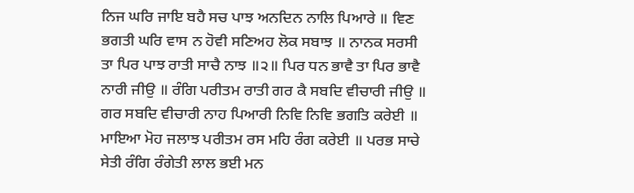ਨਿਜ ਘਰਿ ਜਾਇ ਬਹੈ ਸਚ ਪਾਝ ਅਨਦਿਨ ਨਾਲਿ ਪਿਆਰੇ ॥ ਵਿਣ ਭਗਤੀ ਘਰਿ ਵਾਸ ਨ ਹੋਵੀ ਸਣਿਅਹ ਲੋਕ ਸਬਾਝ ॥ ਨਾਨਕ ਸਰਸੀ ਤਾ ਪਿਰ ਪਾਝ ਰਾਤੀ ਸਾਚੈ ਨਾਝ ॥੨॥ ਪਿਰ ਧਨ ਭਾਵੈ ਤਾ ਪਿਰ ਭਾਵੈ ਨਾਰੀ ਜੀਉ ॥ ਰੰਗਿ ਪਰੀਤਮ ਰਾਤੀ ਗਰ ਕੈ ਸਬਦਿ ਵੀਚਾਰੀ ਜੀਉ ॥ ਗਰ ਸਬਦਿ ਵੀਚਾਰੀ ਨਾਹ ਪਿਆਰੀ ਨਿਵਿ ਨਿਵਿ ਭਗਤਿ ਕਰੇਈ ॥ ਮਾਇਆ ਮੋਹ ਜਲਾਝ ਪਰੀਤਮ ਰਸ ਮਹਿ ਰੰਗ ਕਰੇਈ ॥ ਪਰਭ ਸਾਚੇ ਸੇਤੀ ਰੰਗਿ ਰੰਗੇਤੀ ਲਾਲ ਭਈ ਮਨ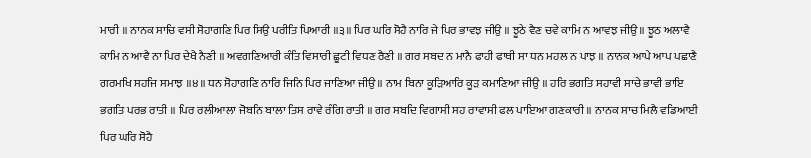ਮਾਰੀ ॥ ਨਾਨਕ ਸਾਚਿ ਵਸੀ ਸੋਹਾਗਣਿ ਪਿਰ ਸਿਉ ਪਰੀਤਿ ਪਿਆਰੀ ॥੩॥ ਪਿਰ ਘਰਿ ਸੋਹੈ ਨਾਰਿ ਜੇ ਪਿਰ ਭਾਵਝ ਜੀਉ ॥ ਝੂਠੇ ਵੈਣ ਚਵੇ ਕਾਮਿ ਨ ਆਵਝ ਜੀਉ ॥ ਝੂਠ ਅਲਾਵੈ ਕਾਮਿ ਨ ਆਵੈ ਨਾ ਪਿਰ ਦੇਖੈ ਨੈਣੀ ॥ ਅਵਗਣਿਆਰੀ ਕੰਤਿ ਵਿਸਾਰੀ ਛੂਟੀ ਵਿਧਣ ਰੈਣੀ ॥ ਗਰ ਸਬਦ ਨ ਮਾਨੈ ਫਾਹੀ ਫਾਥੀ ਸਾ ਧਨ ਮਹਲ ਨ ਪਾਝ ॥ ਨਾਨਕ ਆਪੇ ਆਪ ਪਛਾਣੈ ਗਰਮਖਿ ਸਹਜਿ ਸਮਾਝ ॥੪॥ ਧਨ ਸੋਹਾਗਣਿ ਨਾਰਿ ਜਿਨਿ ਪਿਰ ਜਾਣਿਆ ਜੀਉ ॥ ਨਾਮ ਬਿਨਾ ਕੂੜਿਆਰਿ ਕੂੜ ਕਮਾਣਿਆ ਜੀਉ ॥ ਹਰਿ ਭਗਤਿ ਸਹਾਵੀ ਸਾਚੇ ਭਾਵੀ ਭਾਇ ਭਗਤਿ ਪਰਭ ਰਾਤੀ ॥ ਪਿਰ ਰਲੀਆਲਾ ਜੋਬਨਿ ਬਾਲਾ ਤਿਸ ਰਾਵੇ ਰੰਗਿ ਰਾਤੀ ॥ ਗਰ ਸਬਦਿ ਵਿਗਾਸੀ ਸਹ ਰਾਵਾਸੀ ਫਲ ਪਾਇਆ ਗਣਕਾਰੀ ॥ ਨਾਨਕ ਸਾਚ ਮਿਲੈ ਵਡਿਆਈ ਪਿਰ ਘਰਿ ਸੋਹੈ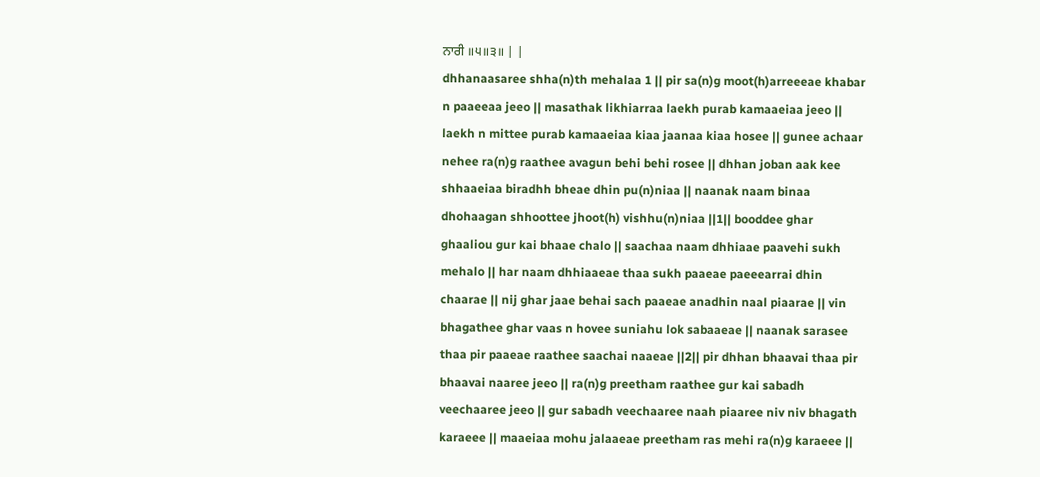ਨਾਰੀ ॥੫॥੩॥ | |
dhhanaasaree shha(n)th mehalaa 1 || pir sa(n)g moot(h)arreeeae khabar n paaeeaa jeeo || masathak likhiarraa laekh purab kamaaeiaa jeeo || laekh n mittee purab kamaaeiaa kiaa jaanaa kiaa hosee || gunee achaar nehee ra(n)g raathee avagun behi behi rosee || dhhan joban aak kee shhaaeiaa biradhh bheae dhin pu(n)niaa || naanak naam binaa dhohaagan shhoottee jhoot(h) vishhu(n)niaa ||1|| booddee ghar ghaaliou gur kai bhaae chalo || saachaa naam dhhiaae paavehi sukh mehalo || har naam dhhiaaeae thaa sukh paaeae paeeearrai dhin chaarae || nij ghar jaae behai sach paaeae anadhin naal piaarae || vin bhagathee ghar vaas n hovee suniahu lok sabaaeae || naanak sarasee thaa pir paaeae raathee saachai naaeae ||2|| pir dhhan bhaavai thaa pir bhaavai naaree jeeo || ra(n)g preetham raathee gur kai sabadh veechaaree jeeo || gur sabadh veechaaree naah piaaree niv niv bhagath karaeee || maaeiaa mohu jalaaeae preetham ras mehi ra(n)g karaeee ||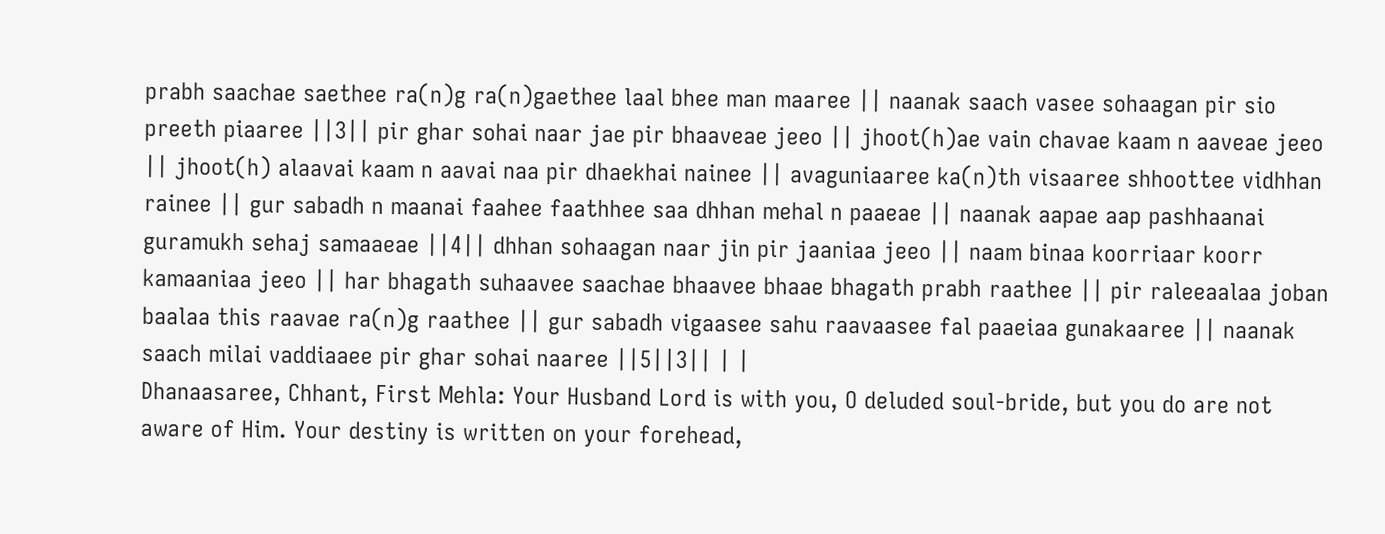prabh saachae saethee ra(n)g ra(n)gaethee laal bhee man maaree || naanak saach vasee sohaagan pir sio preeth piaaree ||3|| pir ghar sohai naar jae pir bhaaveae jeeo || jhoot(h)ae vain chavae kaam n aaveae jeeo || jhoot(h) alaavai kaam n aavai naa pir dhaekhai nainee || avaguniaaree ka(n)th visaaree shhoottee vidhhan rainee || gur sabadh n maanai faahee faathhee saa dhhan mehal n paaeae || naanak aapae aap pashhaanai guramukh sehaj samaaeae ||4|| dhhan sohaagan naar jin pir jaaniaa jeeo || naam binaa koorriaar koorr kamaaniaa jeeo || har bhagath suhaavee saachae bhaavee bhaae bhagath prabh raathee || pir raleeaalaa joban baalaa this raavae ra(n)g raathee || gur sabadh vigaasee sahu raavaasee fal paaeiaa gunakaaree || naanak saach milai vaddiaaee pir ghar sohai naaree ||5||3|| | |
Dhanaasaree, Chhant, First Mehla: Your Husband Lord is with you, O deluded soul-bride, but you do are not aware of Him. Your destiny is written on your forehead,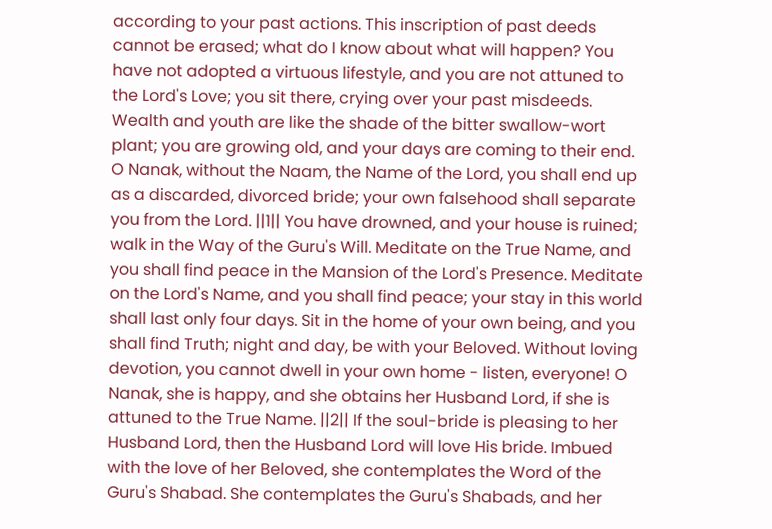according to your past actions. This inscription of past deeds cannot be erased; what do I know about what will happen? You have not adopted a virtuous lifestyle, and you are not attuned to the Lord's Love; you sit there, crying over your past misdeeds. Wealth and youth are like the shade of the bitter swallow-wort plant; you are growing old, and your days are coming to their end. O Nanak, without the Naam, the Name of the Lord, you shall end up as a discarded, divorced bride; your own falsehood shall separate you from the Lord. ||1|| You have drowned, and your house is ruined; walk in the Way of the Guru's Will. Meditate on the True Name, and you shall find peace in the Mansion of the Lord's Presence. Meditate on the Lord's Name, and you shall find peace; your stay in this world shall last only four days. Sit in the home of your own being, and you shall find Truth; night and day, be with your Beloved. Without loving devotion, you cannot dwell in your own home - listen, everyone! O Nanak, she is happy, and she obtains her Husband Lord, if she is attuned to the True Name. ||2|| If the soul-bride is pleasing to her Husband Lord, then the Husband Lord will love His bride. Imbued with the love of her Beloved, she contemplates the Word of the Guru's Shabad. She contemplates the Guru's Shabads, and her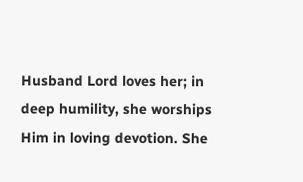Husband Lord loves her; in deep humility, she worships Him in loving devotion. She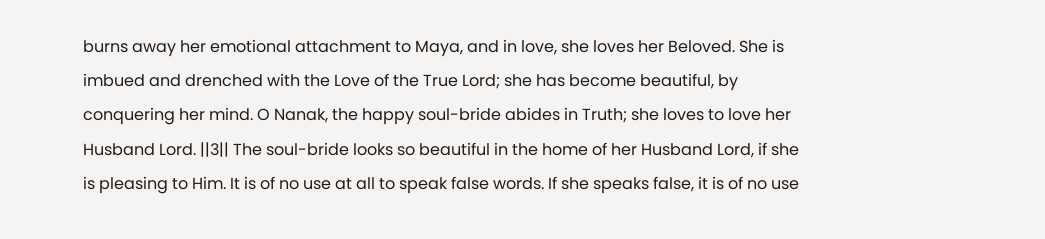burns away her emotional attachment to Maya, and in love, she loves her Beloved. She is imbued and drenched with the Love of the True Lord; she has become beautiful, by conquering her mind. O Nanak, the happy soul-bride abides in Truth; she loves to love her Husband Lord. ||3|| The soul-bride looks so beautiful in the home of her Husband Lord, if she is pleasing to Him. It is of no use at all to speak false words. If she speaks false, it is of no use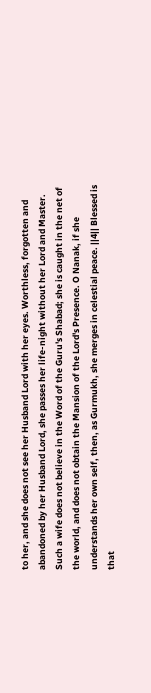to her, and she does not see her Husband Lord with her eyes. Worthless, forgotten and abandoned by her Husband Lord, she passes her life-night without her Lord and Master. Such a wife does not believe in the Word of the Guru's Shabad; she is caught in the net of the world, and does not obtain the Mansion of the Lord's Presence. O Nanak, if she understands her own self, then, as Gurmukh, she merges in celestial peace. ||4|| Blessed is that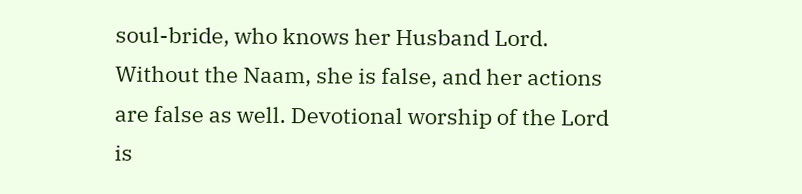soul-bride, who knows her Husband Lord. Without the Naam, she is false, and her actions are false as well. Devotional worship of the Lord is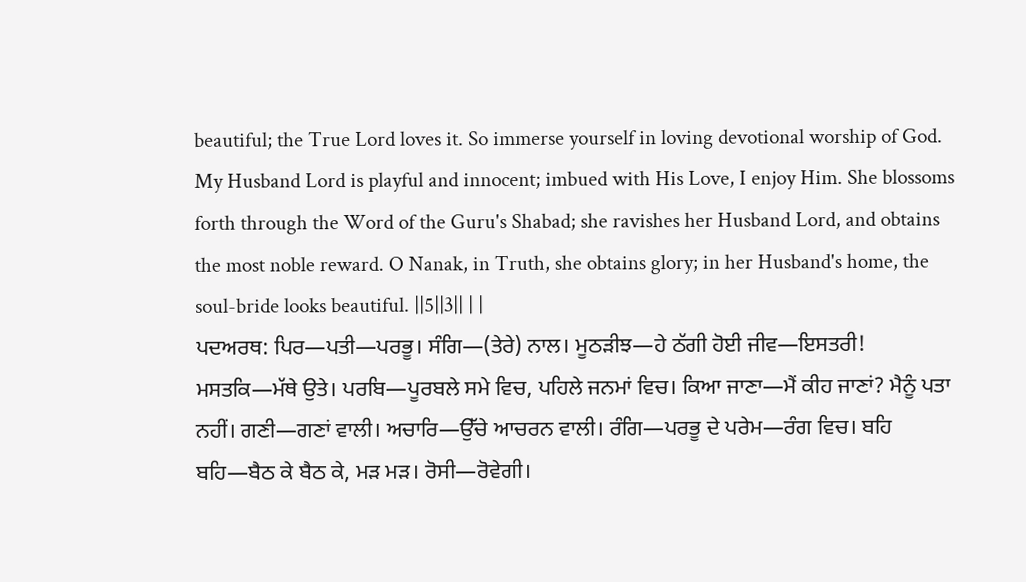beautiful; the True Lord loves it. So immerse yourself in loving devotional worship of God. My Husband Lord is playful and innocent; imbued with His Love, I enjoy Him. She blossoms forth through the Word of the Guru's Shabad; she ravishes her Husband Lord, and obtains the most noble reward. O Nanak, in Truth, she obtains glory; in her Husband's home, the soul-bride looks beautiful. ||5||3|| | |
ਪਦਅਰਥ: ਪਿਰ—ਪਤੀ—ਪਰਭੂ। ਸੰਗਿ—(ਤੇਰੇ) ਨਾਲ। ਮੂਠੜੀਝ—ਹੇ ਠੱਗੀ ਹੋਈ ਜੀਵ—ਇਸਤਰੀ! ਮਸਤਕਿ—ਮੱਥੇ ਉਤੇ। ਪਰਬਿ—ਪੂਰਬਲੇ ਸਮੇ ਵਿਚ, ਪਹਿਲੇ ਜਨਮਾਂ ਵਿਚ। ਕਿਆ ਜਾਣਾ—ਮੈਂ ਕੀਹ ਜਾਣਾਂ? ਮੈਨੂੰ ਪਤਾ ਨਹੀਂ। ਗਣੀ—ਗਣਾਂ ਵਾਲੀ। ਅਚਾਰਿ—ਉੱਚੇ ਆਚਰਨ ਵਾਲੀ। ਰੰਗਿ—ਪਰਭੂ ਦੇ ਪਰੇਮ—ਰੰਗ ਵਿਚ। ਬਹਿ ਬਹਿ—ਬੈਠ ਕੇ ਬੈਠ ਕੇ, ਮੜ ਮੜ। ਰੋਸੀ—ਰੋਵੇਗੀ।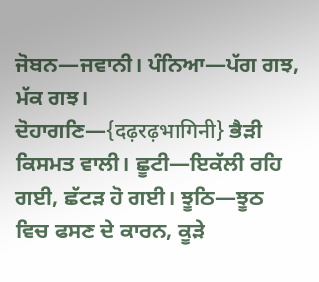ਜੋਬਨ—ਜਵਾਨੀ। ਪੰਨਿਆ—ਪੱਗ ਗਝ, ਮੱਕ ਗਝ। ਦੋਹਾਗਣਿ—{दढ़रढ़भागिनी} ਭੈੜੀ ਕਿਸਮਤ ਵਾਲੀ। ਛੂਟੀ—ਇਕੱਲੀ ਰਹਿ ਗਈ, ਛੱਟੜ ਹੋ ਗਈ। ਝੂਠਿ—ਝੂਠ ਵਿਚ ਫਸਣ ਦੇ ਕਾਰਨ, ਕੂੜੇ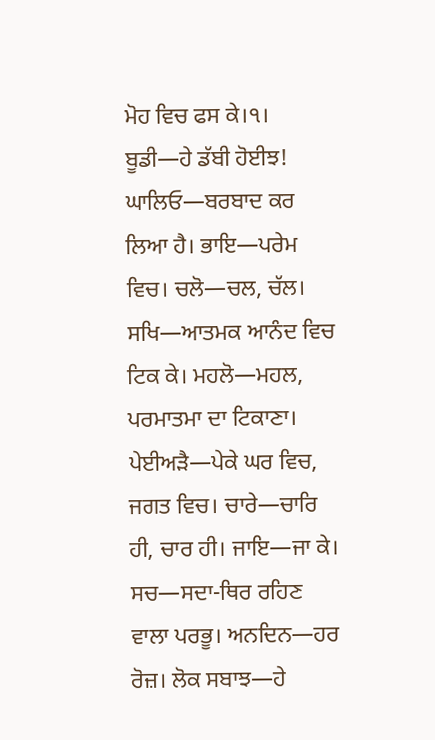ਮੋਹ ਵਿਚ ਫਸ ਕੇ।੧। ਬੂਡੀ—ਹੇ ਡੱਬੀ ਹੋਈਝ! ਘਾਲਿਓ—ਬਰਬਾਦ ਕਰ ਲਿਆ ਹੈ। ਭਾਇ—ਪਰੇਮ ਵਿਚ। ਚਲੋ—ਚਲ, ਚੱਲ। ਸਖਿ—ਆਤਮਕ ਆਨੰਦ ਵਿਚ ਟਿਕ ਕੇ। ਮਹਲੋ—ਮਹਲ, ਪਰਮਾਤਮਾ ਦਾ ਟਿਕਾਣਾ। ਪੇਈਅੜੈ—ਪੇਕੇ ਘਰ ਵਿਚ, ਜਗਤ ਵਿਚ। ਚਾਰੇ—ਚਾਰਿ ਹੀ, ਚਾਰ ਹੀ। ਜਾਇ—ਜਾ ਕੇ। ਸਚ—ਸਦਾ-ਥਿਰ ਰਹਿਣ ਵਾਲਾ ਪਰਭੂ। ਅਨਦਿਨ—ਹਰ ਰੋਜ਼। ਲੋਕ ਸਬਾਝ—ਹੇ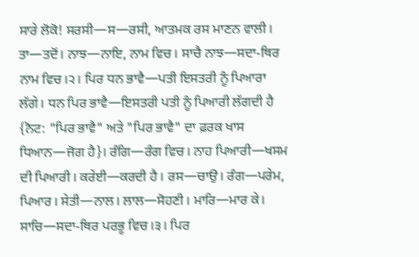ਸਾਰੇ ਲੋਕੋ! ਸਰਸੀ—ਸ—ਰਸੀ, ਆਤਮਕ ਰਸ ਮਾਣਨ ਵਾਲੀ। ਤਾ—ਤਦੋਂ। ਨਾਝ—ਨਾਇ, ਨਾਮ ਵਿਚ। ਸਾਚੈ ਨਾਝ—ਸਦਾ-ਥਿਰ ਨਾਮ ਵਿਚ।੨। ਪਿਰ ਧਨ ਭਾਵੈ—ਪਤੀ ਇਸਤਰੀ ਨੂੰ ਪਿਆਰਾ ਲੱਗੇ। ਧਨ ਪਿਰ ਭਾਵੈ—ਇਸਤਰੀ ਪਤੀ ਨੂੰ ਪਿਆਰੀ ਲੱਗਦੀ ਹੈ {ਨੋਟ: "ਪਿਰ ਭਾਵੈ" ਅਤੇ "ਪਿਰ ਭਾਵੈ" ਦਾ ਫ਼ਰਕ ਖਾਸ ਧਿਆਨ—ਜੋਗ ਹੈ}। ਰੰਗਿ—ਰੰਗ ਵਿਚ। ਨਾਹ ਪਿਆਰੀ—ਖਸਮ ਦੀ ਪਿਆਰੀ। ਕਰੇਈ—ਕਰਦੀ ਹੈ। ਰਸ—ਚਾਉ। ਰੰਗ—ਪਰੇਮ, ਪਿਆਰ। ਸੇਤੀ—ਨਾਲ। ਲਾਲ—ਸੋਹਣੀ। ਮਾਰਿ—ਮਾਰ ਕੇ। ਸਾਚਿ—ਸਦਾ-ਥਿਰ ਪਰਭੂ ਵਿਚ।੩। ਪਿਰ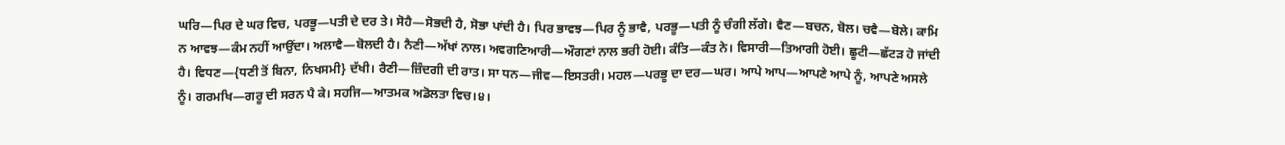ਘਰਿ—ਪਿਰ ਦੇ ਘਰ ਵਿਚ, ਪਰਭੂ—ਪਤੀ ਦੇ ਦਰ ਤੇ। ਸੋਹੈ—ਸੋਭਦੀ ਹੈ, ਸੋਭਾ ਪਾਂਦੀ ਹੈ। ਪਿਰ ਭਾਵਝ—ਪਿਰ ਨੂੰ ਭਾਵੈ, ਪਰਭੂ—ਪਤੀ ਨੂੰ ਚੰਗੀ ਲੱਗੇ। ਵੈਣ—ਬਚਨ, ਬੋਲ। ਚਵੈ—ਬੋਲੇ। ਕਾਮਿ ਨ ਆਵਝ—ਕੰਮ ਨਹੀਂ ਆਉਂਦਾ। ਅਲਾਵੈ—ਬੋਲਦੀ ਹੈ। ਨੈਣੀ—ਅੱਖਾਂ ਨਾਲ। ਅਵਗਣਿਆਰੀ—ਔਗਣਾਂ ਨਾਲ ਭਰੀ ਹੋਈ। ਕੰਤਿ—ਕੰਤ ਨੇ। ਵਿਸਾਰੀ—ਤਿਆਗੀ ਹੋਈ। ਛੂਟੀ—ਛੱਟੜ ਹੋ ਜਾਂਦੀ ਹੈ। ਵਿਧਣ—{ਧਣੀ ਤੋਂ ਬਿਨਾ, ਨਿਖਸਮੀ} ਦੱਖੀ। ਰੈਣੀ—ਜ਼ਿੰਦਗੀ ਦੀ ਰਾਤ। ਸਾ ਧਨ—ਜੀਵ—ਇਸਤਰੀ। ਮਹਲ—ਪਰਭੂ ਦਾ ਦਰ—ਘਰ। ਆਪੇ ਆਪ—ਆਪਣੇ ਆਪੇ ਨੂੰ, ਆਪਣੇ ਅਸਲੇ ਨੂੰ। ਗਰਮਖਿ—ਗਰੂ ਦੀ ਸਰਨ ਪੈ ਕੇ। ਸਹਜਿ—ਆਤਮਕ ਅਡੋਲਤਾ ਵਿਚ।੪।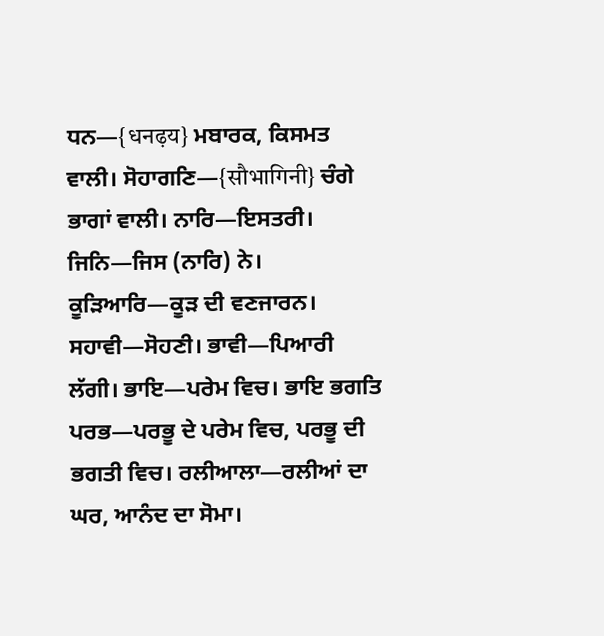ਧਨ—{धनढ़य} ਮਬਾਰਕ, ਕਿਸਮਤ ਵਾਲੀ। ਸੋਹਾਗਣਿ—{सौभागिनी} ਚੰਗੇ ਭਾਗਾਂ ਵਾਲੀ। ਨਾਰਿ—ਇਸਤਰੀ। ਜਿਨਿ—ਜਿਸ (ਨਾਰਿ) ਨੇ। ਕੂੜਿਆਰਿ—ਕੂੜ ਦੀ ਵਣਜਾਰਨ। ਸਹਾਵੀ—ਸੋਹਣੀ। ਭਾਵੀ—ਪਿਆਰੀ ਲੱਗੀ। ਭਾਇ—ਪਰੇਮ ਵਿਚ। ਭਾਇ ਭਗਤਿ ਪਰਭ—ਪਰਭੂ ਦੇ ਪਰੇਮ ਵਿਚ, ਪਰਭੂ ਦੀ ਭਗਤੀ ਵਿਚ। ਰਲੀਆਲਾ—ਰਲੀਆਂ ਦਾ ਘਰ, ਆਨੰਦ ਦਾ ਸੋਮਾ।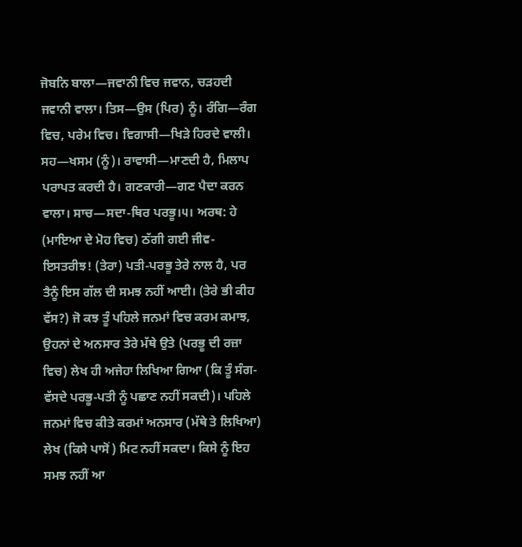ਜੋਬਨਿ ਬਾਲਾ—ਜਵਾਨੀ ਵਿਚ ਜਵਾਨ, ਚੜਹਦੀ ਜਵਾਨੀ ਵਾਲਾ। ਤਿਸ—ਉਸ (ਪਿਰ) ਨੂੰ। ਰੰਗਿ—ਰੰਗ ਵਿਚ, ਪਰੇਮ ਵਿਚ। ਵਿਗਾਸੀ—ਖਿੜੇ ਹਿਰਦੇ ਵਾਲੀ। ਸਹ—ਖਸਮ (ਨੂੰ)। ਰਾਵਾਸੀ—ਮਾਣਦੀ ਹੈ, ਮਿਲਾਪ ਪਰਾਪਤ ਕਰਦੀ ਹੈ। ਗਣਕਾਰੀ—ਗਣ ਪੈਦਾ ਕਰਨ ਵਾਲਾ। ਸਾਚ—ਸਦਾ-ਥਿਰ ਪਰਭੂ।੫। ਅਰਥ: ਹੇ (ਮਾਇਆ ਦੇ ਮੋਹ ਵਿਚ) ਠੱਗੀ ਗਈ ਜੀਵ-ਇਸਤਰੀਝ! (ਤੇਰਾ) ਪਤੀ-ਪਰਭੂ ਤੇਰੇ ਨਾਲ ਹੈ, ਪਰ ਤੈਨੂੰ ਇਸ ਗੱਲ ਦੀ ਸਮਝ ਨਹੀਂ ਆਈ। (ਤੇਰੇ ਭੀ ਕੀਹ ਵੱਸ?) ਜੋ ਕਝ ਤੂੰ ਪਹਿਲੇ ਜਨਮਾਂ ਵਿਚ ਕਰਮ ਕਮਾਝ, ਉਹਨਾਂ ਦੇ ਅਨਸਾਰ ਤੇਰੇ ਮੱਥੇ ਉਤੇ (ਪਰਭੂ ਦੀ ਰਜ਼ਾ ਵਿਚ) ਲੇਖ ਹੀ ਅਜੇਹਾ ਲਿਖਿਆ ਗਿਆ (ਕਿ ਤੂੰ ਸੰਗ-ਵੱਸਦੇ ਪਰਭੂ-ਪਤੀ ਨੂੰ ਪਛਾਣ ਨਹੀਂ ਸਕਦੀ)। ਪਹਿਲੇ ਜਨਮਾਂ ਵਿਚ ਕੀਤੇ ਕਰਮਾਂ ਅਨਸਾਰ (ਮੱਥੇ ਤੇ ਲਿਖਿਆ) ਲੇਖ (ਕਿਸੇ ਪਾਸੋਂ) ਮਿਟ ਨਹੀਂ ਸਕਦਾ। ਕਿਸੇ ਨੂੰ ਇਹ ਸਮਝ ਨਹੀਂ ਆ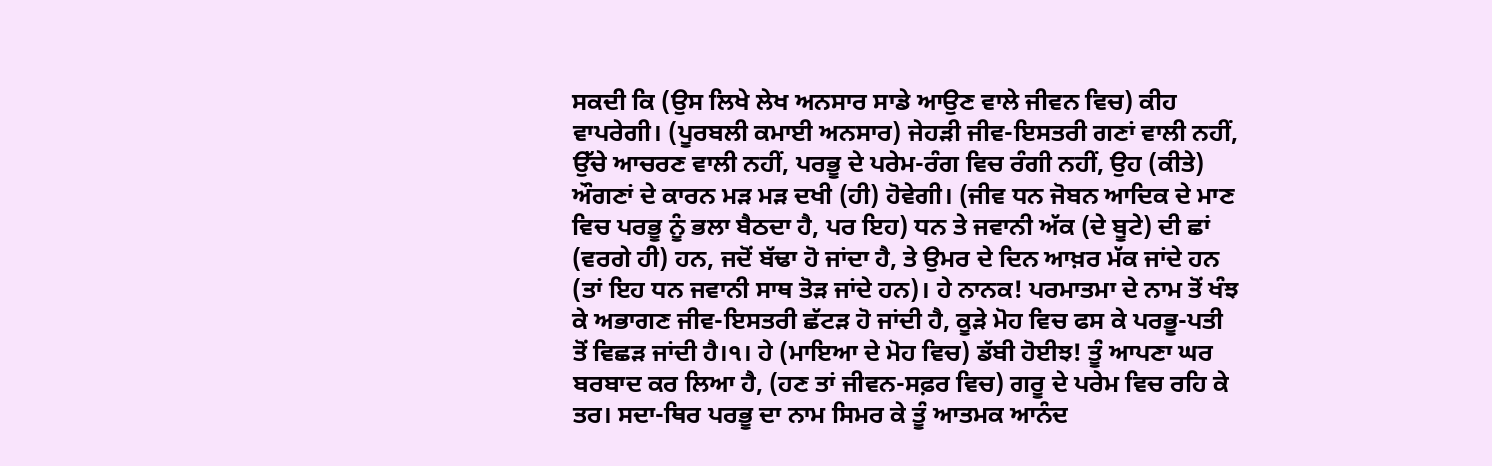ਸਕਦੀ ਕਿ (ਉਸ ਲਿਖੇ ਲੇਖ ਅਨਸਾਰ ਸਾਡੇ ਆਉਣ ਵਾਲੇ ਜੀਵਨ ਵਿਚ) ਕੀਹ ਵਾਪਰੇਗੀ। (ਪੂਰਬਲੀ ਕਮਾਈ ਅਨਸਾਰ) ਜੇਹੜੀ ਜੀਵ-ਇਸਤਰੀ ਗਣਾਂ ਵਾਲੀ ਨਹੀਂ, ਉੱਚੇ ਆਚਰਣ ਵਾਲੀ ਨਹੀਂ, ਪਰਭੂ ਦੇ ਪਰੇਮ-ਰੰਗ ਵਿਚ ਰੰਗੀ ਨਹੀਂ, ਉਹ (ਕੀਤੇ) ਔਗਣਾਂ ਦੇ ਕਾਰਨ ਮੜ ਮੜ ਦਖੀ (ਹੀ) ਹੋਵੇਗੀ। (ਜੀਵ ਧਨ ਜੋਬਨ ਆਦਿਕ ਦੇ ਮਾਣ ਵਿਚ ਪਰਭੂ ਨੂੰ ਭਲਾ ਬੈਠਦਾ ਹੈ, ਪਰ ਇਹ) ਧਨ ਤੇ ਜਵਾਨੀ ਅੱਕ (ਦੇ ਬੂਟੇ) ਦੀ ਛਾਂ (ਵਰਗੇ ਹੀ) ਹਨ, ਜਦੋਂ ਬੱਢਾ ਹੋ ਜਾਂਦਾ ਹੈ, ਤੇ ਉਮਰ ਦੇ ਦਿਨ ਆਖ਼ਰ ਮੱਕ ਜਾਂਦੇ ਹਨ (ਤਾਂ ਇਹ ਧਨ ਜਵਾਨੀ ਸਾਥ ਤੋੜ ਜਾਂਦੇ ਹਨ)। ਹੇ ਨਾਨਕ! ਪਰਮਾਤਮਾ ਦੇ ਨਾਮ ਤੋਂ ਖੰਝ ਕੇ ਅਭਾਗਣ ਜੀਵ-ਇਸਤਰੀ ਛੱਟੜ ਹੋ ਜਾਂਦੀ ਹੈ, ਕੂੜੇ ਮੋਹ ਵਿਚ ਫਸ ਕੇ ਪਰਭੂ-ਪਤੀ ਤੋਂ ਵਿਛੜ ਜਾਂਦੀ ਹੈ।੧। ਹੇ (ਮਾਇਆ ਦੇ ਮੋਹ ਵਿਚ) ਡੱਬੀ ਹੋਈਝ! ਤੂੰ ਆਪਣਾ ਘਰ ਬਰਬਾਦ ਕਰ ਲਿਆ ਹੈ, (ਹਣ ਤਾਂ ਜੀਵਨ-ਸਫ਼ਰ ਵਿਚ) ਗਰੂ ਦੇ ਪਰੇਮ ਵਿਚ ਰਹਿ ਕੇ ਤਰ। ਸਦਾ-ਥਿਰ ਪਰਭੂ ਦਾ ਨਾਮ ਸਿਮਰ ਕੇ ਤੂੰ ਆਤਮਕ ਆਨੰਦ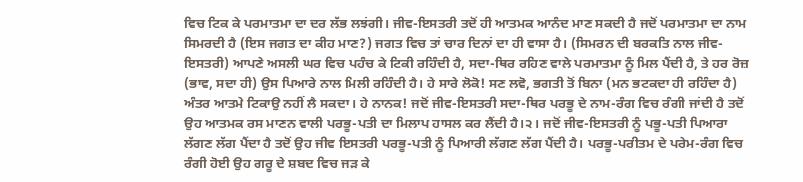ਵਿਚ ਟਿਕ ਕੇ ਪਰਮਾਤਮਾ ਦਾ ਦਰ ਲੱਭ ਲਝਂਗੀ। ਜੀਵ-ਇਸਤਰੀ ਤਦੋਂ ਹੀ ਆਤਮਕ ਆਨੰਦ ਮਾਣ ਸਕਦੀ ਹੈ ਜਦੋਂ ਪਰਮਾਤਮਾ ਦਾ ਨਾਮ ਸਿਮਰਦੀ ਹੈ (ਇਸ ਜਗਤ ਦਾ ਕੀਹ ਮਾਣ?) ਜਗਤ ਵਿਚ ਤਾਂ ਚਾਰ ਦਿਨਾਂ ਦਾ ਹੀ ਵਾਸਾ ਹੈ। (ਸਿਮਰਨ ਦੀ ਬਰਕਤਿ ਨਾਲ ਜੀਵ-ਇਸਤਰੀ) ਆਪਣੇ ਅਸਲੀ ਘਰ ਵਿਚ ਪਹੰਚ ਕੇ ਟਿਕੀ ਰਹਿੰਦੀ ਹੈ, ਸਦਾ-ਥਿਰ ਰਹਿਣ ਵਾਲੇ ਪਰਮਾਤਮਾ ਨੂੰ ਮਿਲ ਪੈਂਦੀ ਹੈ, ਤੇ ਹਰ ਰੋਜ਼ (ਭਾਵ, ਸਦਾ ਹੀ) ਉਸ ਪਿਆਰੇ ਨਾਲ ਮਿਲੀ ਰਹਿੰਦੀ ਹੈ। ਹੇ ਸਾਰੇ ਲੋਕੋ! ਸਣ ਲਵੋ, ਭਗਤੀ ਤੋਂ ਬਿਨਾ (ਮਨ ਭਟਕਦਾ ਹੀ ਰਹਿੰਦਾ ਹੈ) ਅੰਤਰ ਆਤਮੇ ਟਿਕਾਉ ਨਹੀਂ ਲੈ ਸਕਦਾ। ਹੇ ਨਾਨਕ! ਜਦੋਂ ਜੀਵ-ਇਸਤਰੀ ਸਦਾ-ਥਿਰ ਪਰਭੂ ਦੇ ਨਾਮ-ਰੰਗ ਵਿਚ ਰੰਗੀ ਜਾਂਦੀ ਹੈ ਤਦੋਂ ਉਹ ਆਤਮਕ ਰਸ ਮਾਣਨ ਵਾਲੀ ਪਰਭੂ-ਪਤੀ ਦਾ ਮਿਲਾਪ ਹਾਸਲ ਕਰ ਲੈਂਦੀ ਹੈ।੨। ਜਦੋਂ ਜੀਵ-ਇਸਤਰੀ ਨੂੰ ਪਭੂ-ਪਤੀ ਪਿਆਰਾ ਲੱਗਣ ਲੱਗ ਪੈਂਦਾ ਹੈ ਤਦੋਂ ਉਹ ਜੀਵ ਇਸਤਰੀ ਪਰਭੂ-ਪਤੀ ਨੂੰ ਪਿਆਰੀ ਲੱਗਣ ਲੱਗ ਪੈਂਦੀ ਹੈ। ਪਰਭੂ-ਪਰੀਤਮ ਦੇ ਪਰੇਮ-ਰੰਗ ਵਿਚ ਰੰਗੀ ਹੋਈ ਉਹ ਗਰੂ ਦੇ ਸ਼ਬਦ ਵਿਚ ਜੜ ਕੇ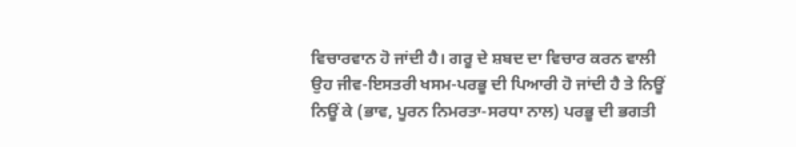ਵਿਚਾਰਵਾਨ ਹੋ ਜਾਂਦੀ ਹੈ। ਗਰੂ ਦੇ ਸ਼ਬਦ ਦਾ ਵਿਚਾਰ ਕਰਨ ਵਾਲੀ ਉਹ ਜੀਵ-ਇਸਤਰੀ ਖਸਮ-ਪਰਭੂ ਦੀ ਪਿਆਰੀ ਹੋ ਜਾਂਦੀ ਹੈ ਤੇ ਨਿਊਂ ਨਿਊਂ ਕੇ (ਭਾਵ, ਪੂਰਨ ਨਿਮਰਤਾ-ਸਰਧਾ ਨਾਲ) ਪਰਭੂ ਦੀ ਭਗਤੀ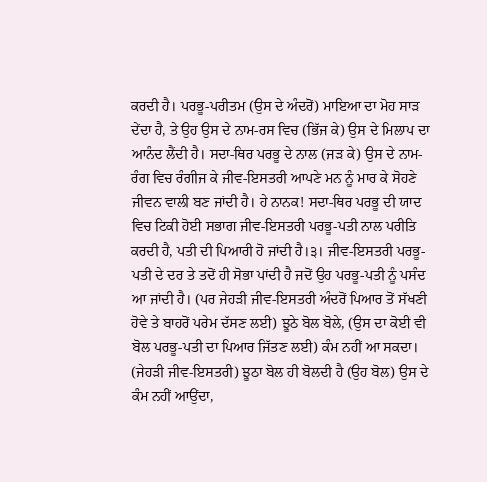ਕਰਦੀ ਹੈ। ਪਰਭੂ-ਪਰੀਤਮ (ਉਸ ਦੇ ਅੰਦਰੋਂ) ਮਾਇਆ ਦਾ ਮੋਹ ਸਾੜ ਦੇਂਦਾ ਹੈ, ਤੇ ਉਹ ਉਸ ਦੇ ਨਾਮ-ਰਸ ਵਿਚ (ਭਿੱਜ ਕੇ) ਉਸ ਦੇ ਮਿਲਾਪ ਦਾ ਆਨੰਦ ਲੈਂਦੀ ਹੈ। ਸਦਾ-ਥਿਰ ਪਰਭੂ ਦੇ ਨਾਲ (ਜੜ ਕੇ) ਉਸ ਦੇ ਨਾਮ-ਰੰਗ ਵਿਚ ਰੰਗੀਜ ਕੇ ਜੀਵ-ਇਸਤਰੀ ਆਪਣੇ ਮਨ ਨੂੰ ਮਾਰ ਕੇ ਸੋਹਣੇ ਜੀਵਨ ਵਾਲੀ ਬਣ ਜਾਂਦੀ ਹੈ। ਹੇ ਨਾਨਕ! ਸਦਾ-ਥਿਰ ਪਰਭੂ ਦੀ ਯਾਦ ਵਿਚ ਟਿਕੀ ਹੋਈ ਸਭਾਗ ਜੀਵ-ਇਸਤਰੀ ਪਰਭੂ-ਪਤੀ ਨਾਲ ਪਰੀਤਿ ਕਰਦੀ ਹੈ, ਪਤੀ ਦੀ ਪਿਆਰੀ ਹੋ ਜਾਂਦੀ ਹੈ।੩। ਜੀਵ-ਇਸਤਰੀ ਪਰਭੂ-ਪਤੀ ਦੇ ਦਰ ਤੇ ਤਦੋਂ ਹੀ ਸੋਭਾ ਪਾਂਦੀ ਹੈ ਜਦੋਂ ਉਹ ਪਰਭੂ-ਪਤੀ ਨੂੰ ਪਸੰਦ ਆ ਜਾਂਦੀ ਹੈ। (ਪਰ ਜੇਹੜੀ ਜੀਵ-ਇਸਤਰੀ ਅੰਦਰੋਂ ਪਿਆਰ ਤੋਂ ਸੱਖਣੀ ਹੋਵੇ ਤੇ ਬਾਹਰੋਂ ਪਰੇਮ ਦੱਸਣ ਲਈ) ਝੂਠੇ ਬੋਲ ਬੋਲੇ, (ਉਸ ਦਾ ਕੋਈ ਵੀ ਬੋਲ ਪਰਭੂ-ਪਤੀ ਦਾ ਪਿਆਰ ਜਿੱਤਣ ਲਈ) ਕੰਮ ਨਹੀਂ ਆ ਸਕਦਾ। (ਜੇਹੜੀ ਜੀਵ-ਇਸਤਰੀ) ਝੂਠਾ ਬੋਲ ਹੀ ਬੋਲਦੀ ਹੈ (ਉਹ ਬੋਲ) ਉਸ ਦੇ ਕੰਮ ਨਹੀਂ ਆਉਂਦਾ,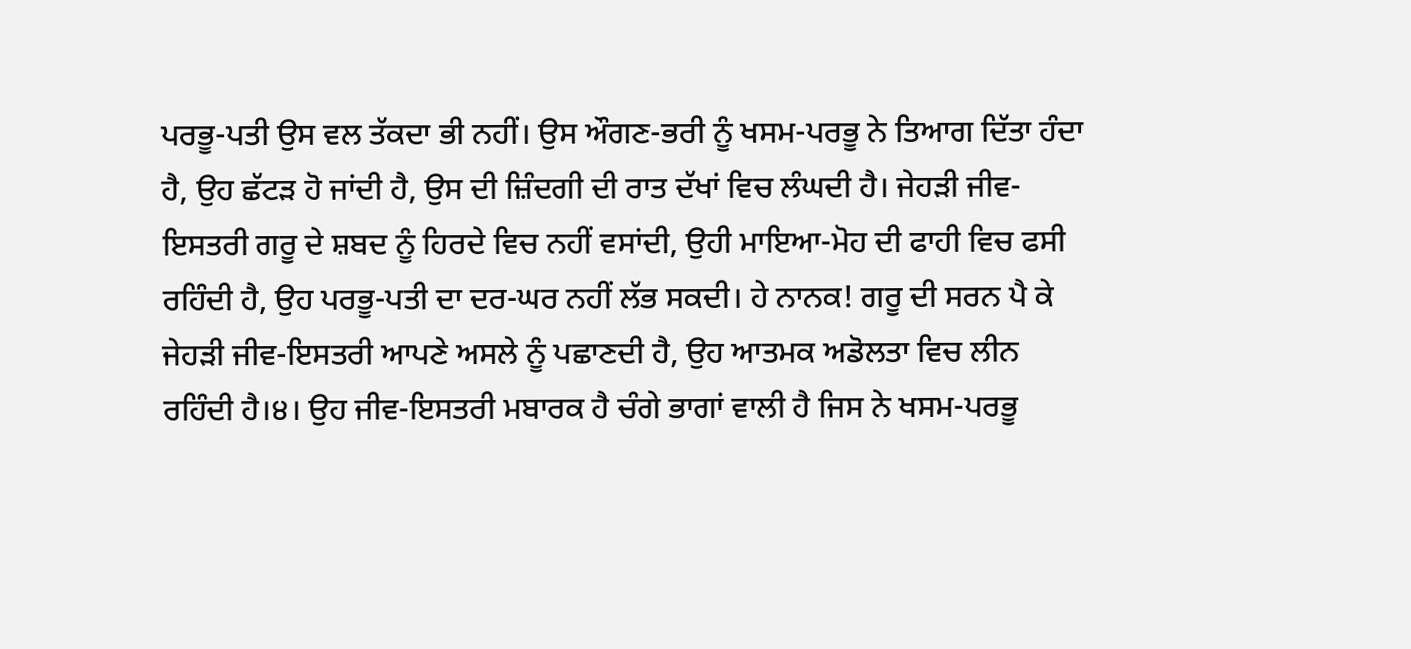ਪਰਭੂ-ਪਤੀ ਉਸ ਵਲ ਤੱਕਦਾ ਭੀ ਨਹੀਂ। ਉਸ ਔਗਣ-ਭਰੀ ਨੂੰ ਖਸਮ-ਪਰਭੂ ਨੇ ਤਿਆਗ ਦਿੱਤਾ ਹੰਦਾ ਹੈ, ਉਹ ਛੱਟੜ ਹੋ ਜਾਂਦੀ ਹੈ, ਉਸ ਦੀ ਜ਼ਿੰਦਗੀ ਦੀ ਰਾਤ ਦੱਖਾਂ ਵਿਚ ਲੰਘਦੀ ਹੈ। ਜੇਹੜੀ ਜੀਵ-ਇਸਤਰੀ ਗਰੂ ਦੇ ਸ਼ਬਦ ਨੂੰ ਹਿਰਦੇ ਵਿਚ ਨਹੀਂ ਵਸਾਂਦੀ, ਉਹੀ ਮਾਇਆ-ਮੋਹ ਦੀ ਫਾਹੀ ਵਿਚ ਫਸੀ ਰਹਿੰਦੀ ਹੈ, ਉਹ ਪਰਭੂ-ਪਤੀ ਦਾ ਦਰ-ਘਰ ਨਹੀਂ ਲੱਭ ਸਕਦੀ। ਹੇ ਨਾਨਕ! ਗਰੂ ਦੀ ਸਰਨ ਪੈ ਕੇ ਜੇਹੜੀ ਜੀਵ-ਇਸਤਰੀ ਆਪਣੇ ਅਸਲੇ ਨੂੰ ਪਛਾਣਦੀ ਹੈ, ਉਹ ਆਤਮਕ ਅਡੋਲਤਾ ਵਿਚ ਲੀਨ ਰਹਿੰਦੀ ਹੈ।੪। ਉਹ ਜੀਵ-ਇਸਤਰੀ ਮਬਾਰਕ ਹੈ ਚੰਗੇ ਭਾਗਾਂ ਵਾਲੀ ਹੈ ਜਿਸ ਨੇ ਖਸਮ-ਪਰਭੂ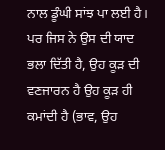ਨਾਲ ਡੂੰਘੀ ਸਾਂਝ ਪਾ ਲਈ ਹੈ। ਪਰ ਜਿਸ ਨੇ ਉਸ ਦੀ ਯਾਦ ਭਲਾ ਦਿੱਤੀ ਹੈ, ਉਹ ਕੂੜ ਦੀ ਵਣਜਾਰਨ ਹੈ ਉਹ ਕੂੜ ਹੀ ਕਮਾਂਦੀ ਹੈ (ਭਾਵ, ਉਹ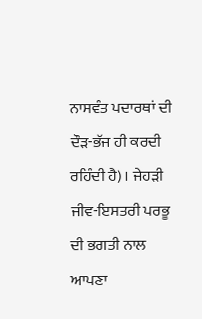ਨਾਸਵੰਤ ਪਦਾਰਥਾਂ ਦੀ ਦੌੜ-ਭੱਜ ਹੀ ਕਰਦੀ ਰਹਿੰਦੀ ਹੈ)। ਜੇਹੜੀ ਜੀਵ-ਇਸਤਰੀ ਪਰਭੂ ਦੀ ਭਗਤੀ ਨਾਲ ਆਪਣਾ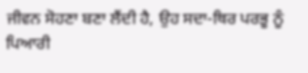ਜੀਵਨ ਸੋਹਣਾ ਬਣਾ ਲੈਂਦੀ ਹੈ, ਉਹ ਸਦਾ-ਥਿਰ ਪਰਭੂ ਨੂੰ ਪਿਆਰੀ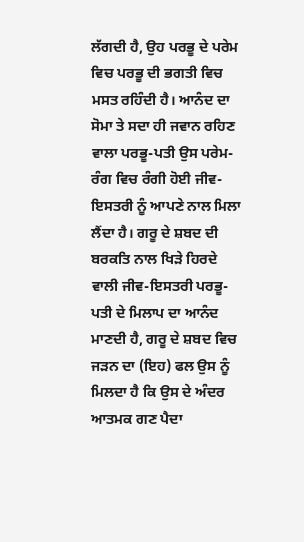ਲੱਗਦੀ ਹੈ, ਉਹ ਪਰਭੂ ਦੇ ਪਰੇਮ ਵਿਚ ਪਰਭੂ ਦੀ ਭਗਤੀ ਵਿਚ ਮਸਤ ਰਹਿੰਦੀ ਹੈ। ਆਨੰਦ ਦਾ ਸੋਮਾ ਤੇ ਸਦਾ ਹੀ ਜਵਾਨ ਰਹਿਣ ਵਾਲਾ ਪਰਭੂ-ਪਤੀ ਉਸ ਪਰੇਮ-ਰੰਗ ਵਿਚ ਰੰਗੀ ਹੋਈ ਜੀਵ-ਇਸਤਰੀ ਨੂੰ ਆਪਣੇ ਨਾਲ ਮਿਲਾ ਲੈਂਦਾ ਹੈ। ਗਰੂ ਦੇ ਸ਼ਬਦ ਦੀ ਬਰਕਤਿ ਨਾਲ ਖਿੜੇ ਹਿਰਦੇ ਵਾਲੀ ਜੀਵ-ਇਸਤਰੀ ਪਰਭੂ-ਪਤੀ ਦੇ ਮਿਲਾਪ ਦਾ ਆਨੰਦ ਮਾਣਦੀ ਹੈ, ਗਰੂ ਦੇ ਸ਼ਬਦ ਵਿਚ ਜੜਨ ਦਾ (ਇਹ) ਫਲ ਉਸ ਨੂੰ ਮਿਲਦਾ ਹੈ ਕਿ ਉਸ ਦੇ ਅੰਦਰ ਆਤਮਕ ਗਣ ਪੈਦਾ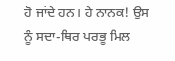ਹੋ ਜਾਂਦੇ ਹਨ। ਹੇ ਨਾਨਕ! ਉਸ ਨੂੰ ਸਦਾ-ਥਿਰ ਪਰਭੂ ਮਿਲ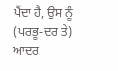ਪੈਂਦਾ ਹੈ, ਉਸ ਨੂੰ (ਪਰਭੂ-ਦਰ ਤੇ) ਆਦਰ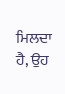ਮਿਲਦਾ ਹੈ, ਉਹ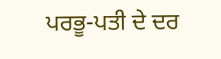ਪਰਭੂ-ਪਤੀ ਦੇ ਦਰ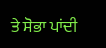ਤੇ ਸੋਭਾ ਪਾਂਦੀ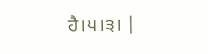ਹੈ।੫।੩। |